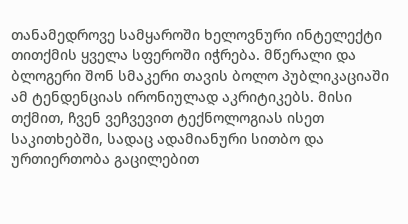თანამედროვე სამყაროში ხელოვნური ინტელექტი თითქმის ყველა სფეროში იჭრება. მწერალი და ბლოგერი შონ სმაკერი თავის ბოლო პუბლიკაციაში ამ ტენდენციას ირონიულად აკრიტიკებს. მისი თქმით, ჩვენ ვეჩვევით ტექნოლოგიას ისეთ საკითხებში, სადაც ადამიანური სითბო და ურთიერთობა გაცილებით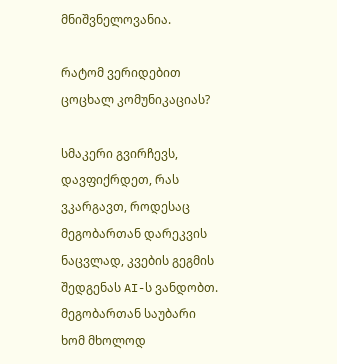მნიშვნელოვანია.

რატომ ვერიდებით ცოცხალ კომუნიკაციას?

სმაკერი გვირჩევს, დავფიქრდეთ, რას ვკარგავთ, როდესაც მეგობართან დარეკვის ნაცვლად, კვების გეგმის შედგენას AI-ს ვანდობთ. მეგობართან საუბარი ხომ მხოლოდ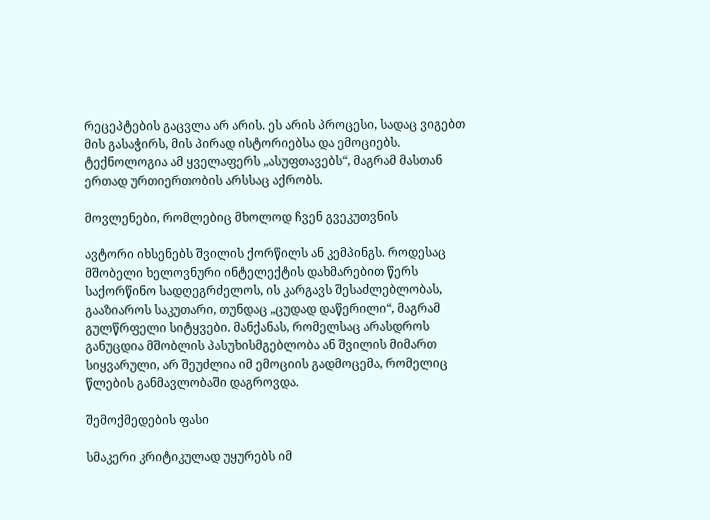რეცეპტების გაცვლა არ არის. ეს არის პროცესი, სადაც ვიგებთ მის გასაჭირს, მის პირად ისტორიებსა და ემოციებს. ტექნოლოგია ამ ყველაფერს „ასუფთავებს“, მაგრამ მასთან ერთად ურთიერთობის არსსაც აქრობს.

მოვლენები, რომლებიც მხოლოდ ჩვენ გვეკუთვნის

ავტორი იხსენებს შვილის ქორწილს ან კემპინგს. როდესაც მშობელი ხელოვნური ინტელექტის დახმარებით წერს საქორწინო სადღეგრძელოს, ის კარგავს შესაძლებლობას, გააზიაროს საკუთარი, თუნდაც „ცუდად დაწერილი“, მაგრამ გულწრფელი სიტყვები. მანქანას, რომელსაც არასდროს განუცდია მშობლის პასუხისმგებლობა ან შვილის მიმართ სიყვარული, არ შეუძლია იმ ემოციის გადმოცემა, რომელიც წლების განმავლობაში დაგროვდა.

შემოქმედების ფასი

სმაკერი კრიტიკულად უყურებს იმ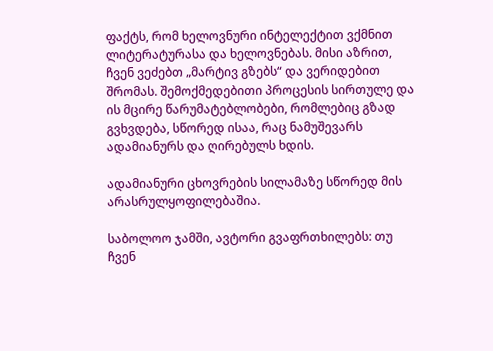ფაქტს, რომ ხელოვნური ინტელექტით ვქმნით ლიტერატურასა და ხელოვნებას. მისი აზრით, ჩვენ ვეძებთ „მარტივ გზებს“ და ვერიდებით შრომას. შემოქმედებითი პროცესის სირთულე და ის მცირე წარუმატებლობები, რომლებიც გზად გვხვდება, სწორედ ისაა, რაც ნამუშევარს ადამიანურს და ღირებულს ხდის.

ადამიანური ცხოვრების სილამაზე სწორედ მის არასრულყოფილებაშია.

საბოლოო ჯამში, ავტორი გვაფრთხილებს: თუ ჩვენ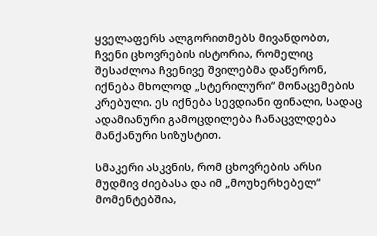ყველაფერს ალგორითმებს მივანდობთ, ჩვენი ცხოვრების ისტორია, რომელიც შესაძლოა ჩვენივე შვილებმა დაწერონ, იქნება მხოლოდ „სტერილური“ მონაცემების კრებული. ეს იქნება სევდიანი ფინალი, სადაც ადამიანური გამოცდილება ჩანაცვლდება მანქანური სიზუსტით.

სმაკერი ასკვნის, რომ ცხოვრების არსი მუდმივ ძიებასა და იმ „მოუხერხებელ“ მომენტებშია,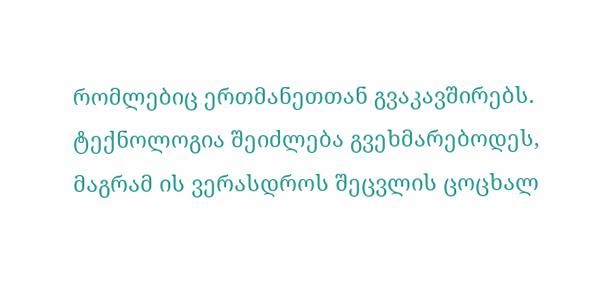რომლებიც ერთმანეთთან გვაკავშირებს. ტექნოლოგია შეიძლება გვეხმარებოდეს, მაგრამ ის ვერასდროს შეცვლის ცოცხალ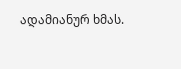ადამიანურ ხმას.